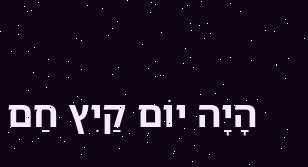הָיָה יוֹם קַיִץ חַם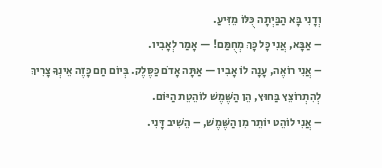וְדָנִי בָּא הַבַּיְתָה כֻּלּוֹ מֵזִּיעַ.
– אַבָּא, אֲנִי כָּל כָּךְ מְחֻמַּם! — אָמַר לְאָבִיו.
– אֲנִי רוֹאֶה, עָנָה לוֹ אָבִיו — אַתָּה אָדֹם כַּסֶּלֶק. בְּיוֹם חַם כָּזֶה אֵינְךָ צָרִיךְ לְהִתְרוֹצֵץ בַּחוּץ, הֵן הַשֶּׁמֶשׁ לוֹהֵטֵת הַיּוֹם.
– אֲנִי לוֹהֵט יוֹתֵר מִן הַשֶּׁמֶשׁ, – הֵשִׁיב דָּנִי.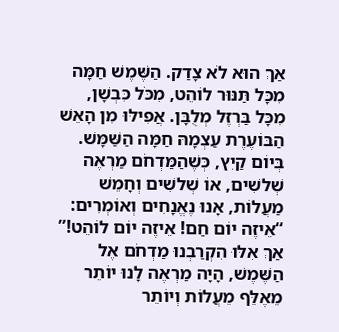אַךְ הוּא לֹא צָדַק. הַשֶּׁמֶשׁ חַמָּה מִכָּל תַּנּוּר לוֹהֵט, מִכֹּל כִּבְשָׁן, מִכָּל בַּרְזֶל מְלֻבָּן. אֲפִילּוּ מִן הָאֵשׁ הַבּוֹעֶרֶת עַצְמָהּ חַמָּה הַשַּׁמָּשׁ. בְּיוֹם קַיִץ, כְּשֶׁהַמַּדְחֹם מַרְאֶה שְׁלשִׁים, אוֹ שְׁלשִׁים וְחָמֵשׁ מַעֲלוֹת, אָנוּ נֶאֱנָחִים וְאוֹמְרִים: “אֵיזֶה יוֹם חַם! אֵיזֶה יוֹם לוֹהֵט!” אַךְ אִלּוּ הִקְרַבְנוּ מַדְחֹם אֶל הַשֶּׁמֶשׁ, הָיָה מַרְאֶה לָנוּ יוֹתֵר מֵאֶלֵּף מֵעֲלוֹת וְיוֹתֵר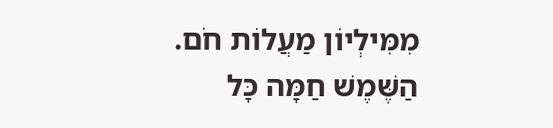מִמִּילְיוֹן מַעֲלוֹת חֹם.
הַשֶּׁמֶשׁ חַמָּה כָּל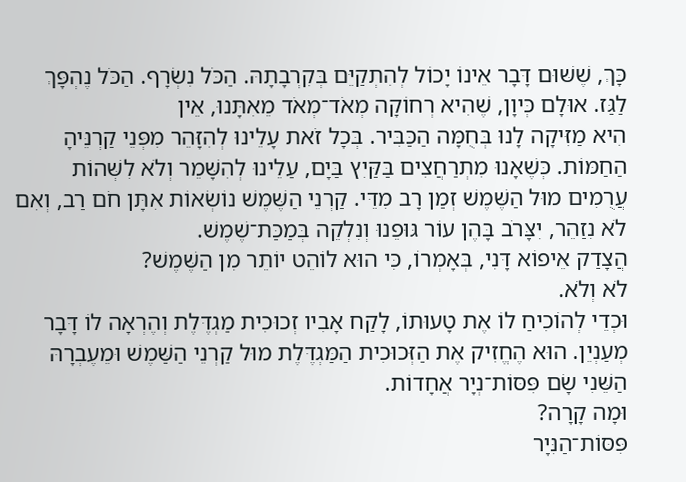כָּךְ, שֶׁשּׁוּם דָּבָר אֵינוֹ יָכוֹל לְהִתְקַיֵּם בְּקִרְבָתָהּ. הַכֹּל נִשְׂרָף. הַכֹּל נֶהְפָּךְ לַגַּז. אוּלָם כְּיוָן, שֶׁהִיא רְחוֹקָה מְאֹד־מְאֹד מֵאִתָּנוּ, אֵין
הִיא מַזִּיקָה לָנוּ בְּחֻמָּה הַכַּבִּיר. בְּכָל זֹאת עָלֵינוּ לְהִזָּהֵר מִפְּנֵי קַרְנֵּיהָ הַחַמּוֹת. כְּשֶׁאָנוּ מִתְרַחֲצִים בַּקַּיִץ בַּיָם, עַלֵינוּ לְהִשָּׁמֵר וְלֹא לִשְּׁהוֹת עֲרֻמִים מוּל הַשֶּׁמֶשׁ זְמַן רָב מִדֵּי. קַרְנֵי הַשֶּׁמֶשׁ נוֹשְׂאוֹת אִתָּן חֹם רַב, וְאִם לֹא נִזַהֵר, יִצָּרֹב בָּהֶן עוֹר גּוּפֵנוּ וְנִלְקֵה בְּמַכַּת־שֶׁמֶשׁ.
הֲצָדַק אֵיפוֹא דָּנִי, בְּאָמְרוֹ, כִּי הוּא לוֹהֵט יוֹתֵר מִן הַשֶּׁמֶשׁ?
לֹא וְלֹא.
וּכְדֵי לְהוֹכִיחַ לוֹ אֶת טָעוּתוֹ, לָקַח אָבִיו זְכוּכִית מַגְדֶּלֶת וְהֶרְאָה לוֹ דָּבָר מְעַנְיֵן. הוּא הֶחֱזִיק אֶת הַזְּכוּכִית הַמַּגְדֶּלֶת מוּל קַרְנֵי הַשַּׁמֶשׁ וּמֵעֶבְרָהּ הַשֵּׁנִי שָׂם פִּסּוֹת־נְיָר אֲחָדוֹת.
וּמָה קָרָה?
פִּסּוֹת־הַנִּיָר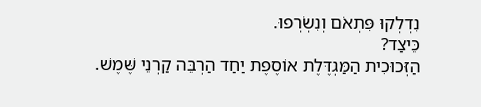נִדְלְקוּ פִּתְאֹם וְנִשְׂרְפוּ.
כֵּיצַד?
הַזְּכוּכִית הַמַּגְדֶּלֶת אוֹסֶפֶת יַחַד הַרְבֵּה קַרְנֵי שֶּׁמֶשׁ.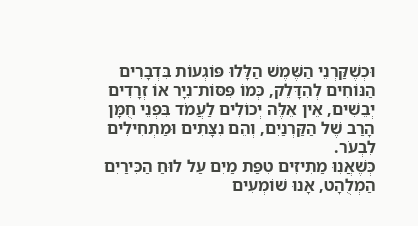וּכְשֶׁקַּרְנֵי הַשֶּׁמֶשׁ הַלָּלוּ פּוֹגְעוֹת בִּדְבָרִים הַנּוֹחִים לְהִדָּלֵק, כְּמוֹ פִּסּוֹת־נִיָר אוֹ זְרָדִים יְבֵשִׁים, אֵין אֵלֶּה יְכוֹלִים לַעֲמֹד בִּפְנֵי חֻמָּן הָרַב שֶׁל הַקַּרְנַיִם, וְהֵם נִצָּתִים וּמַתְחִילִים לִבְעֹר.
כְּשֶׁאֲנִוּ מַתִיזִים טִפַּת מַיִם עַל לוּחַ הַכִּירַיִם הַמְלֻהָט, אָנוּ שׁוֹמְעִים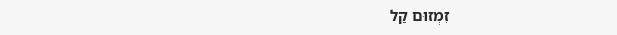זִמְזוּם קַל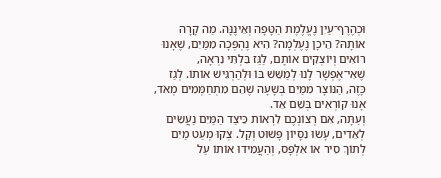וּכְהֶרֶף־עַיִן נֶעֱלֶמֶת הַטָּפָה וְאֵינֶנָּה. מַה קָרָה אוֹתָהּ? הֵיכָן נֶעֶלְמָה? הִיא נֶהְפְּכָה מִמַּיִם, שֶׁאָנוּ רוֹאִים וְיוֹצְקִים אוֹתָם, לַגַּז בִּלְתִּי נִרְאָה, שֶׁאִי־אֶפְשָׁר לָנוּ לְמַשֵּׁשׁ בּוֹ וּלְהַרְגִּישׁ אוֹתוֹ. לְגַז כָּזֶה, הַנּוֹצָר מִמַּיִם בְּשָׁעָה שֶׁהֵם מִתְחַמְּמִים מְאֹד, אָנוּ קוֹרְאִים בְּשֵׁם אֵד.
וְעַתָּה, אִם רְצוֹנְכֶם לִרְאוֹת כֵּיצַד הַמַּיִם נַעֲשִׂים לְאֵדִים, עָשׂוּ נִסָּיוֹן פָּשׁוּט וְקַל. צְקוּ מְעַט מַיִם לְתוֹךְ סִיר אוֹ אִלְפָּס, וְהַעֲמִידוּ אוֹתוֹ עַל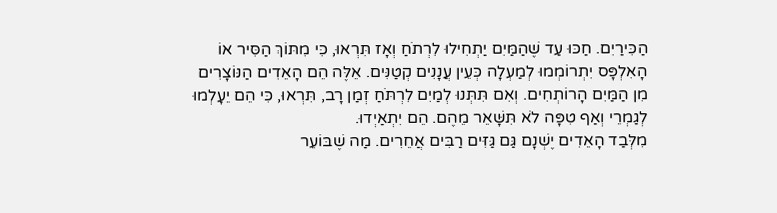הַכִּירַיִם. חַכּוּ עַד שֶׁהַמַּיִם יַתְחִילוּ לִרְתֹחַ וְאָז תִּרְאוּ, כִּי מִתּוֹךְ הַסִּיר אוֹ הָאִלְפָּס יִתְרוֹמְמוּ לְמַעְלָה כְּעֵין עֲנָנִים קְטַנִּים. אֵלֶּה הֵם הָאֵדִים הַנּוֹצָרִים מִן הַמַּיִם הָרוֹתְחִים. וְאִם תִּתְּנוּ לְמַיִם לִרְתֹּחַ זְמַן רָב, תִּרְאוּ, כִּי הֵם יֵעָלְמוּ לְגַמְרֵי וְאַף טִפָּה לֹא תִּשָּׁאֵר מֵהֶם. הֵם יִתְאַיְדוּ.
מִלְּבַד הָאֵדִים יֶשְׁנָם גַּם גַּזִּים רַבִּים אֲחֵרִים. מַה שֶׁבּוֹעֵר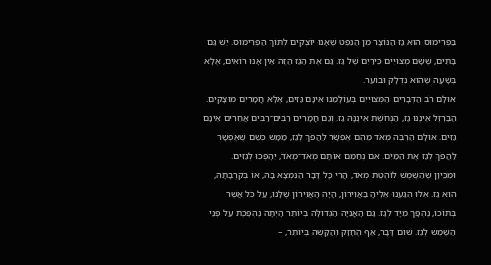בַּפְּרִימוּס הוּא גַז הַנּוֹצָר מִן הַנֵּפְט שֶׁאָנוּ יוֹצְקִים לְתוֹךְ הַפְּרִימוּס. יֵשׁ גַּם בָּתִּים, שֶׁשָּׁם מְצוּיִים כִּירַיִם שֶׁל גַּז. גַּם אֶת הַגַּז הַזֶּה אֵין אָנוּ רוֹאִים, אֶלָּא בְּשָׁעָה שֶׁהוּא נִדְלָק וּבוֹעֵר.
אוּלָם רֹב הַדְּבָרִים הַמְּצוּיִים בְּעוֹלָמֵנוּ אֵינָם גַּזִים, אֶלָּא חֳמָרִים מוּצָקִים. הַבַּרְזֶל אֵינֶנּוּ גַז, הַנְּחֹשֶׁת אֵינֶנָּהּ גַז. וְגַם חֳמָרִים רַבִּים־רַבִּים אֲחֵרִים אֵינָם גַּזִּים. אוּלָם הַרְבֵּה מְאֹד מֵהֵם אֶפְשָׁר לַהֲפֹךְ לְגַז, מַמָּשׁ כְּשֵׁם שֶׁאֶפְשָׁר לַהֲפֹךְ לְגַז אֶת הַמַּיִם. אִם נְחַמֵּם אוֹתָם מְאֹד־מְאֹד, יֵהָפְכוּ לְגַזִּים.
וּמִכֵּיוָן שֶׁהַשֶּׁמֶשׁ לוֹהֶטֶת מְאֹד, הֲרֵי כָּל דָּבָר הַנִּמְצָא בָּהּ, אוֹ בְּקִרְבָתָהּ, הוּא גַז. אִלּוּ הִגַּעְנוּ אֵלֶיהָ בַּאֲוִירוֹן, הָיָה הָאֲוִירוֹן שֶׁלָּנוּ, עַל כֹּל אֲשֶׁר בְּתוֹכוֹ, נֶהְפָּך מִיָּד לְגַז. גַּם הָאֳנִיָּה הַגְּדולָּה בְּיוֹתֵר הָיְתָה נֶהְפֶּכֶת עַל פְּנֵי הַשֶּׁמֶשׁ לְגַז. שׁוּם דָּבָר, אַף הֶחָזָק וְהַקָּשֶׁה בְּיוֹתֵר, –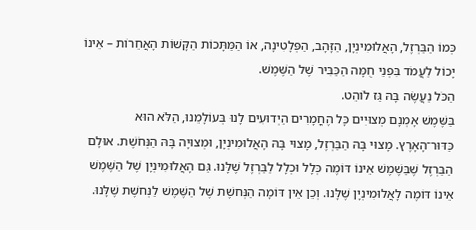כְּמוֹ הַבַּרְזֶל, הָאֲלוּמִינְיָן, הַזָּהָב, הַפְּלָטִינָה, אוֹ הַמַּתָּכוֹת הַקָּשׁוֹת הָאֲחֵרוֹת – אֵינוֹ יָכוֹל לַעֲמֹד בִּפְנֵי חֻמָּה הַכַּבִּיר שֶׁל הַשֶּׁמֶשׁ.
הַכֹּל נַעֲשֶׂה בָּהּ גַּז לוֹהֵט.
בַּשֶּׁמֶשׁ אָמְנָם מְצוּיִים כָּל הֶחֳמָרִים הַיְדוּעִים לָנוּ בְּעוֹלָמֵנוּ, הַלֹּא הוּא כַּדּוּר־הָאָרֶץ. מָצוּי בָּהּ הַבַּרְזֶל, מָצוּי בָּהּ הָאֲלוּמִינְיָן, וּמְצוּיָה בָּהּ הַנְּחֹשֶׁת. אוּלָם הַבַּרְזֶל שֶׁבַּשֶׁמֶשׁ אֵינוֹ דּוֹמֶה כְּלָל וּכְלָל לַבַּרְזֶל שֶׁלָּנוּ. גַּם הָאֲלוּמִינְיָן שֶׁל הַשֶּׁמֶשׁ אֵינוֹ דּוֹמֶה לָאֲלוּמִינְיָן שֶׁלָּנוּ. וְכֵן אֵין דּוֹמָה הַנְּחשֶׁת שֶׁל הַשֶּׁמֶשׁ לַנְּחשֶׁת שֶׁלָּנוּ.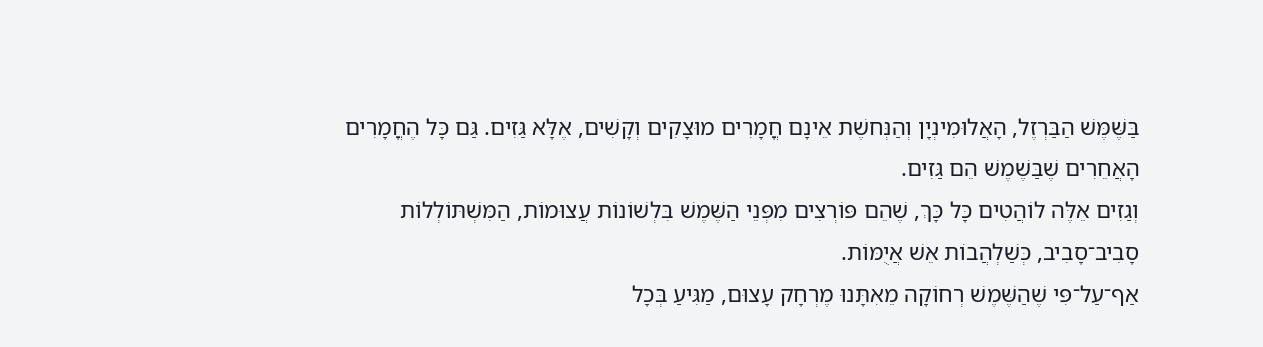בַּשֶּׁמֶּשׁ הַבַּרְזֶל, הָאֲלוּמִינְיָן וְהַנְּחשֶׁת אֵינָם חֳמָרִים מוּצָקִים וְקָשִׁים, אֶלָּא גַּזִים. גַּם כָּל הֶחֳמָרִים הָאֲחֵרִים שֶׁבַּשֶׁמֶשׁ הֵם גַּזִים.
וְגַזִים אֵלֶּה לוֹהֲטִים כָּל כָּךְ, שֶׁהֵם פּוֹרְצִים מִפְּנֵי הַשֶּׁמֶשׁ בִּלְשׁוֹנוֹת עֲצוּמוֹת, הַמִּשְׁתּוֹלְלוֹת סָבִיב־סָבִיב, כְּשַׁלְהֲבוֹת אֵשׁ אֲיֻמּוֹת.
אַף־עַל־פִּי שֶׁהַשֶּׁמֶשׁ רְחוֹקָה מֵאִתָּנוּ מֶרְחָק עָצוּם, מַגִּיעַ בְּכָל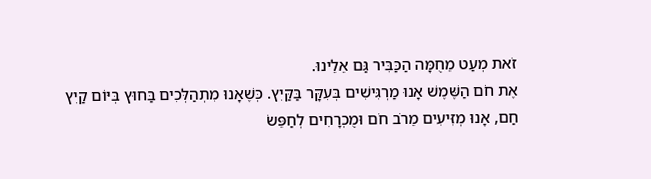זֹאת מְעַט מֵחֻמָּה הַכַּבִּיר גַּם אֵלֵינוּ.
אֶת חֹם הַשֶּׁמֶשׁ אָנוּ מַרְגִּישִׁים בְּעִקָּר בַּקַּיִץ. כְּשֶׁאָנוּ מִתְהַלְּכִים בַּחוּץ בְּיּוֹם קַיִץ חַם, אָנוּ מְזִּיעִים מֵרֹב חֹם וּמֻכְרָחִים לְחַפֵּשׂ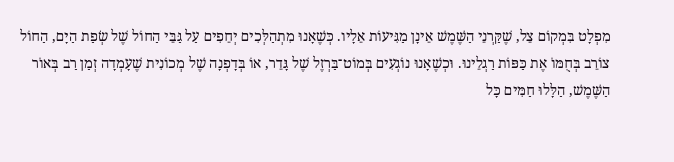מִפְלָט בִּמְקוֹם צֵל, שֶׁקַּרְנֵי הַשֶּׁמֶשׁ אֵינָן מַגִּיעוֹת אֵלָיו. כְּשֶׁאָנוּ מִתְהַלְּכִים יְחֵפִים עַל גַּבֵּי הַחוֹל שֶׁל שְׂפַת הַיָּם, הַחוֹל צוֹרֵב בְּחֻמּוֹ אֶת כַּפּוֹת רַגְלֵינוּ. וּכְשֶׁאָנוּ נוֹגְעִים בְּמוֹט־בַּרְזֶל שֶׁל גָּדֵר, אוֹ בְּדָפְנָה שֶׁל מְכוֹנִית שֶׁעָמְדָה זְמַן רַב בְּאוֹר הַשֶּׁמֶשׁ, הַלָּלוּ חַמִּים כָּל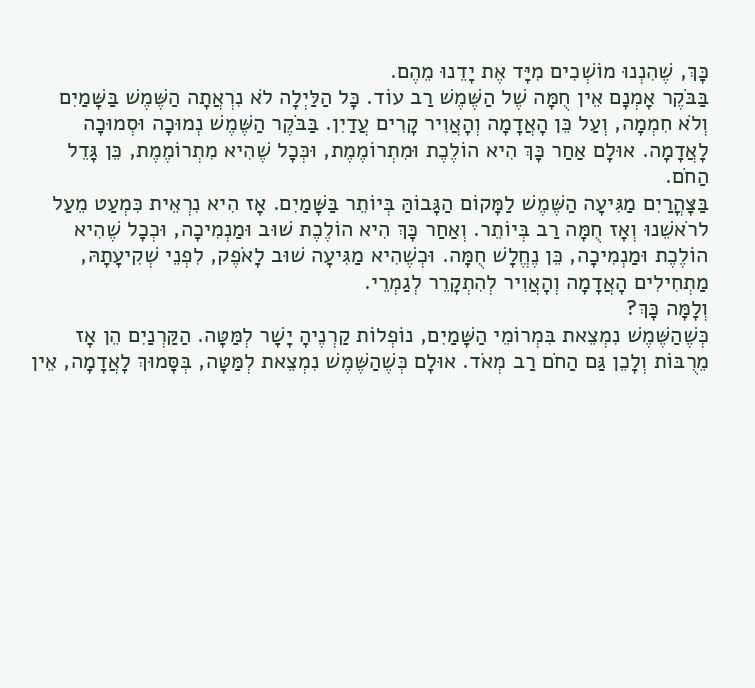כָּךְ, שֶׁהִנְנוּ מוֹשְׁכִים מִיָּד אֶת יָדֵנוּ מֵהֶם.
בַּבֹּקֶר אָמְנָם אֵין חֻמָּה שֶׁל הַשֶּׁמֶשׁ רַב עוֹד. כָּל הַלַּיְלָה לֹא נִרְאֲתָה הַשֶּׁמֶשׁ בַּשָּׁמַיִם וְלֹא חִמְמָה, וְעַל כֵּן הָאֲדָמָה וְהָאֲוִיר קָרִים עֲדַיִן. בַּבֹּקֶר הַשֶּׁמֶשׁ נְמוּכָה וּסְמוּכָה לָאֲדָמָה. אוּלָם אַחַר כָּךְ הִיא הוֹלֶכֶת וּמִתְרוֹמֶמֶת, וּכְּכָל שֶׁהִיא מִתְרוֹמֶמֶת, כֵּן גָּדֵל הַחֹם.
בַּצָּהֳרַיִם מַגִּיעָה הַשֶּׁמֶשׁ לַמָּקוֹם הַגָּבוֹהַּ בְּיוֹתֵר בַּשָּׁמַיִם. אָז הִיא נִרְאֵית כִּמְעַט מֵעַל לרֹאשֵׁנוּ וְאָז חֻמָּה רַב בְּיוֹתֵר. וְאַחַר כָּךְ הִיא הוֹלֶכֶת שׁוּב וּמַנְמִיכָה, וּכְכָל שֶׁהִיא הוֹלֶכֶת וּמַנְמִיכָה, כֵּן נֶחֱלָשׁ חֻמָּה. וּכְשֶׁהִיא מַגִּיעָה שׁוּב לָאֹפֶק, לִפְנֵי שְׁקִיעָתָהּ, מַתְחִילִים הָאֲדָמָה וְהָאֲוִיר לְהִתְקָרֵר לְגַמְרֵי.
וְלָמָּה כָּךְ?
כְּשֶׁהַשֶּׁמֶשׁ נִמְצֵאת בִּמְרוֹמֵי הַשָּׁמַיִם, נוֹפְלוֹת קַרְנֶיהָ יָשָׁר לְמַּטָּה. הַקַּרְנַיִם הֵן אָז מֵרֻבּוֹת וְלָכֵן גַּם הַחֹם רַב מְאֹד. אוּלָם כְּשֶׁהַשֶּׁמֶשׁ נִמְצֵאת לְמַּטָּה, בְּסָּמוּךְ לָאֲדָמָה, אֵין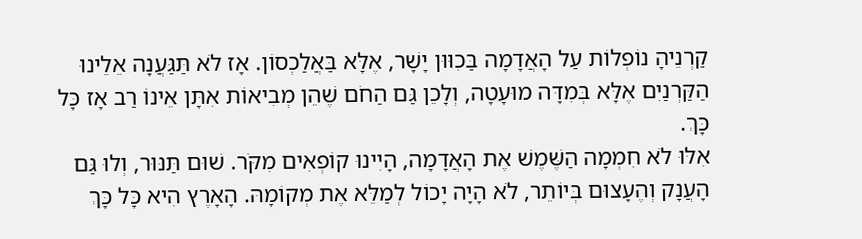קַרְנֵיהָ נוֹפְלוֹת עַל הָאֲדָמָה בַּכִוּוּן יָשָׁר, אֶלָּא בַּאֲלַכְסוֹן. אָז לֹא תַּגַּעֲנָה אֵלֵינוּ הַקַּרְנַיִם אֶלָּא בְּמִדָּה מוּעָטָה, וְלָכֵן גַּם הַחֹם שֶׁהֵן מְבִיאוֹת אִתָּן אֵינוֹ רַב אָז כָּל כָּךְ.
אִלּוּ לֹא חִמְמָה הַשֶּׁמֶשׁ אֶת הָאֲדָמָה, הָיִינוּ קוֹפְאִים מִקֹּר. שׁוּם תַּנּוּר, וְלוּ גַּם הָעֲנָק וְהֶעָצוּם בְּיוֹתֵר, לֹא הָיָה יָכוֹל לְמַלֵּא אֶת מְקוֹמָהּ. הָאָרֶץ הִיא כָּל כָּךְ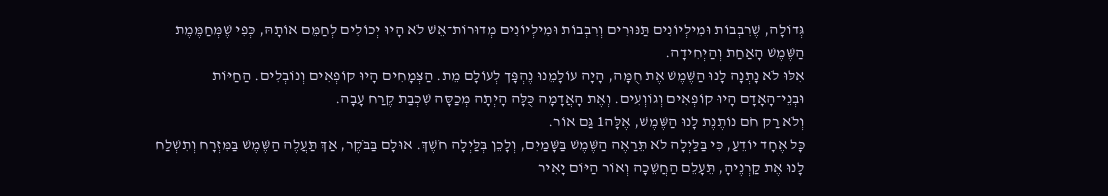גְּדוֹלָה, שֶׁרִבְבוֹת וּמִילְיוֹנִים תַּנּוּרִים וְרִבְבוֹת וּמִילְיוֹנִים מְדוּרוֹת־אֵשׁ לֹא הָיוּ יְכוֹלִים לְחַמֵּם אוֹתָהּ, כְּפִי שֶׁמְּחַמֶּמֶת הַשֶּׁמֶשׁ הָאַחַת וְהַיְחִידָה.
אִלּוּ לֹא נָתְנָה לָנוּ הַשֶּׁמֶשׁ אֶת חֻמָּה, הָיָה עוֹלָמֵנוּ נֶהְפָּך לְעוֹלָם מֵת. הַצְּמָחִים הָיוּ קוֹפְאִים וְנוֹבְלִים. הַחַיּוֹת וּבְנֵי־הָאָדָם הָיוּ קוֹפְאִים וְגוֹוְעִים. וְאֶת הָאֲדָמָה כֻּלָּה הָיְתָה מְכַסָּה שִׁכְבַת קֶרַח עָבָה.
וְלֹא רַק חֹם נוֹתֶנֶת לָנוּ הַשֶּׁמֶשׁ, אֶלָּה1 גַּם אוֹר.
כָּל אֶחָד יוֹדֵעַ, כִּי בַּלַּיְלָה לֹא תֵּרַאֶה הַשֶּׁמֶשׁ בַּשָּׁמַיִם, וְלָכֵן בְּלַּיְלָה חֹשֶׁךְ. אוּלָם בַּבֹּקֶר, אַךְ תַּעֲלֶה הַשֶּׁמֶשׁ בַּמִּזְרָח וְתִשְׁלַח לָנוּ אֶת קַרְנֶיהָ, תֵּעָלֵם הַחֲשֵׁכָה וְאוֹר הַיּוֹם יָאִיר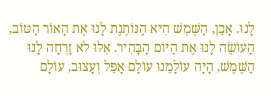לָנוּ. אָכֵן, הַשֶּׁמֶשׁ הִיא הַנּוֹתֶנֶת לָנוּ אֶת הָאוֹר הַטּוֹב, הָעוֹשֶׂה לָנוּ אֶת הַיּוֹם הַבָּהִיר. אִלּוּ לֹא זָרְחָה לָנוּ הַשֶּׁמֶשׁ, הָיָה עוֹלָמֵנוּ עוֹלָם אָפֵל וְעָצוּב, עוֹלָם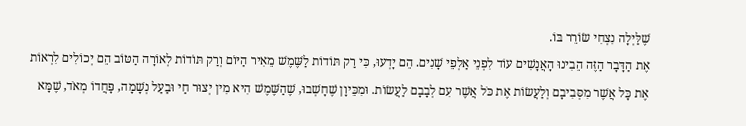שֶׁלַּיְלָה נִצְחִי שׂוֹרֵר בּוֹ.
אֶת הַדָּבָר הַזֶּה הֵבִינוּ הָאֲנָשִׁים עוֹד לִפְנֵי אַלְפֵי שָׁנִים. הֵם יָדְעוּ, כִּי רַק תּוֹדוֹת לַשֶּׁמֶשׁ מֵאִיר הַיּוֹם וְרַק תּוֹדוֹת לְאוֹרָה הַטּוֹב הֵם יְכוֹלִים לִרְאוֹת אֶת כָּל אֲשֶׁר מִסְּבִיבָם וְלַעֲשׂוֹת אֶת כֹּל אֲשֶׁר עִם לְבָבָם לַעֲשׂוֹת. וּמִכֵּיוָן שֶׁחָשְׁבוּ, שֶׁהַשֶּׁמֶשׁ הִיא מִין יְצוּר חַי וּבַעַל נְשָׁמָה, פָּחֲדוֹ מְאֹד, שֶׁמָּא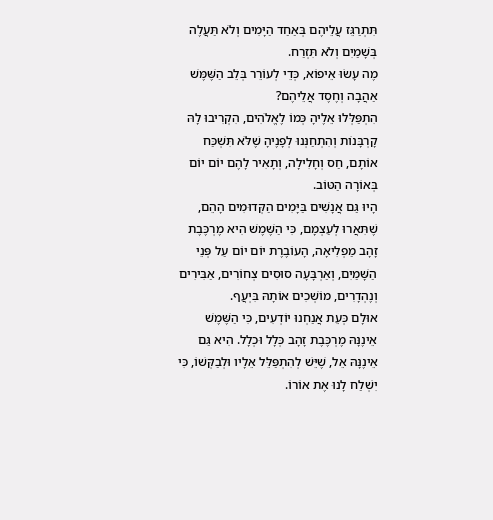תִּתְרַגֵּז עֲלֵיהֶם בְּאַחַד הַיָּמִים וְלֹא תַּעֲלֶה בְּשָׁמַיִם וְלֹא תִּזְרַח.
מֶה עָשׂוּ אֵיפוֹא, כְּדֵי לְעוֹרֵר בְּלֵב הַשֶּׁמֶּשׁ אַהֲבָה וְחֶסֶד אֲלֵיהֶם?
הִתְפַּלְּלוּ אֵלֶיהָ כְּמוֹ לֶאֱלֹהִים, הִקְרִיבוּ לָהּ קָרְבָּנוֹת וְהִתְחַנְּנוּ לְפָנֶיהָ שֶׁלֹּא תִּשְׁכַּח אוֹתָם, חַס וְחָלִילָה, וְתָאִיר לָהֶם יוֹם יוֹם בְּאוֹרָה הַטּוֹב.
הָיוּ גַּם אֲנָשִׁים בַּיָּמִים הַקְּדוּמִים הָהֵם, שֶׁתִּאֲרוּ לְעַצְמָם, כִּי הַשֶּׁמֶשׁ הִיא מֶרְכֶּבֶת זָהָב מַפְלִיאָה, הָעוֹבֶרֶת יוֹם יוֹם עַל פְּנֵי הַשָּׁמַיִם, וְאַרְבָּעָה סוּסִים צְחוֹרִים, אַבִּירִים וְנֶהְדָרִים, מוֹשְׁכִים אוֹתָהּ בִּיְעֲף.
אוּלָם כְּעֵת אֲנַחְנוּ יוֹדְעִים, כִּי הַשֶּׁמֶשׁ אֵינֶנָּהּ מֶרְכֶּבֶת זָהָב כְּלָל וּכְלָל. הִיא גַּם אֵינֶנָּהּ אֵל, שֶׁיֵּשׁ לְהִתְפַּלֵּל אֵלָיו וּלְבַקְּשׁוֹ, כִּי יִשְׁלַח לָנוּ אֶת אוֹרוֹ.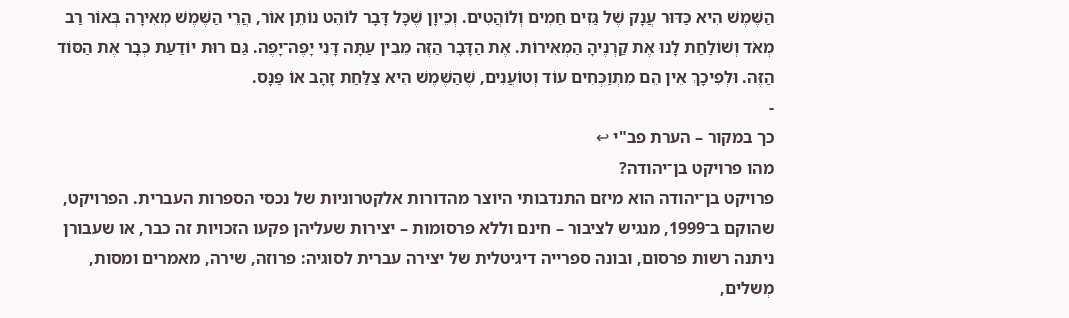הַשֶּׁמֶשׁ הִיא כַּדּוּר עֲנָק שֶׁל גַּזִים חַמִים וְלוֹהֲטִים. וְכֵיוָן שֶׁכָּל דָּבָר לוֹהֵט נוֹתֵן אוֹר, הֲרֵי הַשֶּׁמֶשׁ מְאִירָה בְּאוֹר רַב מְאֹד וְשׁוֹלַחַת לָנוּ אֶת קַרְנֶיהָ הַמְאִירוֹת. אֶת הַדָּבָר הַזֶּה מֵבִין עַתָּה דָּנִי יָפֶה־יָפֶה. גַּם רוּת יוֹדַעַת כְּבָר אֶת הַסּוֹד הַזֶּה. וּלְפִיכָךְ אֵין הֵם מִתְוַכְּחִים עוֹד וְטוֹעֲנִים, שֶׁהַשֶּׁמֶשׁ הִיא צַלַּחַת זָהָב אוֹ פַּנָּס.
-
כך במקור – הערת פב"י ↩
מהו פרויקט בן־יהודה?
פרויקט בן־יהודה הוא מיזם התנדבותי היוצר מהדורות אלקטרוניות של נכסי הספרות העברית. הפרויקט, שהוקם ב־1999, מנגיש לציבור – חינם וללא פרסומות – יצירות שעליהן פקעו הזכויות זה כבר, או שעבורן ניתנה רשות פרסום, ובונה ספרייה דיגיטלית של יצירה עברית לסוגיה: פרוזה, שירה, מאמרים ומסות, מְשלים,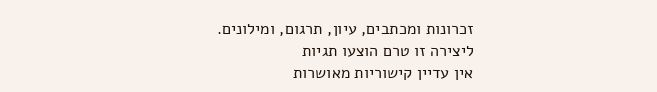זכרונות ומכתבים, עיון, תרגום, ומילונים.
ליצירה זו טרם הוצעו תגיות
אין עדיין קישוריות מאושרות